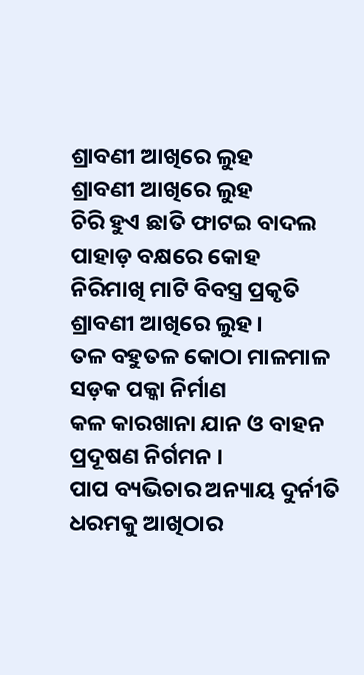ଶ୍ରାବଣୀ ଆଖିରେ ଲୁହ
ଶ୍ରାବଣୀ ଆଖିରେ ଲୁହ
ଚିରି ହୁଏ ଛାତି ଫାଟଇ ବାଦଲ
ପାହାଡ଼ ବକ୍ଷରେ କୋହ
ନିରିମାଖି ମାଟି ବିବସ୍ତ୍ର ପ୍ରକୃତି
ଶ୍ରାବଣୀ ଆଖିରେ ଲୁହ ।
ତଳ ବହୁତଳ କୋଠା ମାଳମାଳ
ସଡ଼କ ପକ୍କା ନିର୍ମାଣ
କଳ କାରଖାନା ଯାନ ଓ ବାହନ
ପ୍ରଦୂଷଣ ନିର୍ଗମନ ।
ପାପ ବ୍ୟଭିଚାର ଅନ୍ୟାୟ ଦୁର୍ନୀତି
ଧରମକୁ ଆଖିଠାର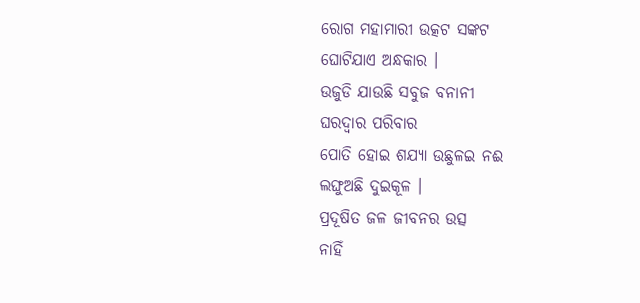ରୋଗ ମହାମାରୀ ଉତ୍କଟ ସଙ୍କଟ
ଘୋଟିଯାଏ ଅନ୍ଧକାର ।
ଉଜୁଡି ଯାଉଛି ସବୁଜ ବନାନୀ
ଘରଦ୍ୱାର ପରିବାର
ପୋତି ହୋଇ ଶଯ୍ୟା ଉଛୁଳଇ ନଈ
ଲଙ୍ଘୁଅଛି ଦୁଇକୂଳ ।
ପ୍ରଦୂଷିତ ଜଳ ଜୀବନର ଉତ୍ସ
ନାହିଁ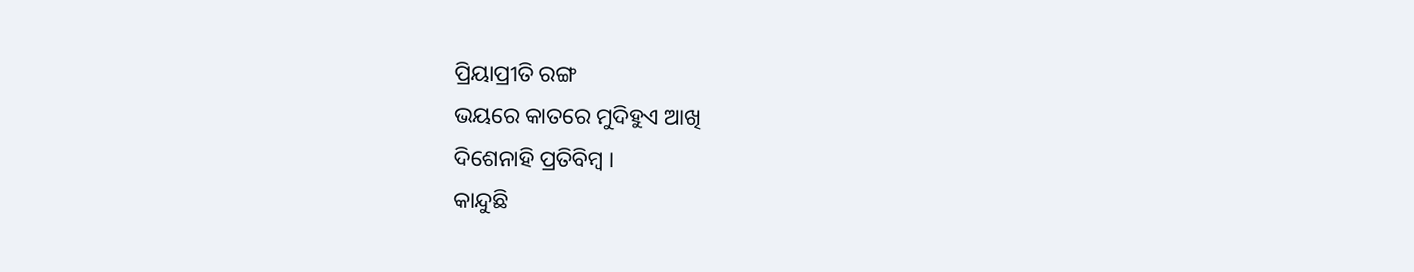ପ୍ରିୟାପ୍ରୀତି ରଙ୍ଗ
ଭୟରେ କାତରେ ମୁଦିହୁଏ ଆଖି
ଦିଶେନାହି ପ୍ରତିବିମ୍ବ ।
କାନ୍ଦୁଛି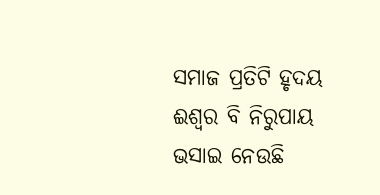ସମାଜ ପ୍ରତିଟି ହୃଦୟ
ଈଶ୍ୱର ବି ନିରୁପାୟ
ଭସାଇ ନେଉଛି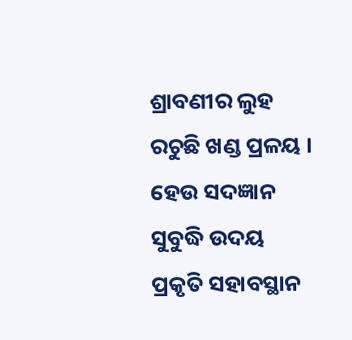ଶ୍ରାବଣୀର ଲୁହ
ରଚୁଛି ଖଣ୍ଡ ପ୍ରଳୟ ।
ହେଉ ସଦଜ୍ଞାନ ସୁବୁଦ୍ଧି ଉଦୟ
ପ୍ରକୃତି ସହାବସ୍ଥାନ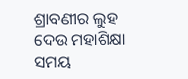ଶ୍ରାବଣୀର ଲୁହ ଦେଉ ମହାଶିକ୍ଷା
ସମୟ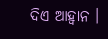ଦିଏ ଆହ୍ୱାନ ।